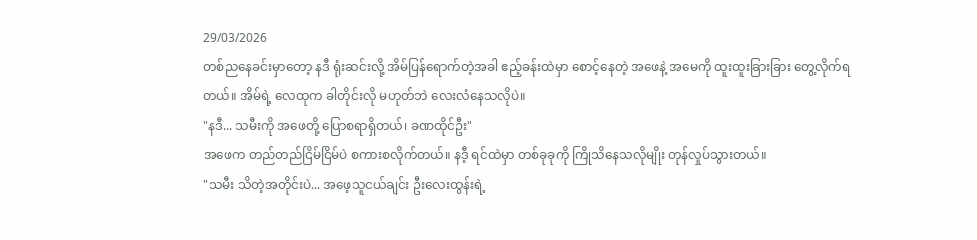29/03/2026
တစ်ညနေခင်းမှာတော့ နဒီ ရုံးဆင်းလို့ အိမ်ပြန်ရောက်တဲ့အခါ ဧည့်ခန်းထဲမှာ စောင့်နေတဲ့ အဖေနဲ့ အမေကို ထူးထူးခြားခြား တွေ့လိုက်ရတယ်။ အိမ်ရဲ့ လေထုက ခါတိုင်းလို မဟုတ်ဘဲ လေးလံနေသလိုပဲ။
"နဒီ... သမီးကို အဖေတို့ ပြောစရာရှိတယ်၊ ခဏထိုင်ဦး"
အဖေက တည်တည်ငြိမ်ငြိမ်ပဲ စကားစလိုက်တယ်။ နဒီ့ ရင်ထဲမှာ တစ်ခုခုကို ကြိုသိနေသလိုမျိုး တုန်လှုပ်သွားတယ်။
"သမီး သိတဲ့အတိုင်းပဲ... အဖေ့သူငယ်ချင်း ဦးလေးထွန်းရဲ့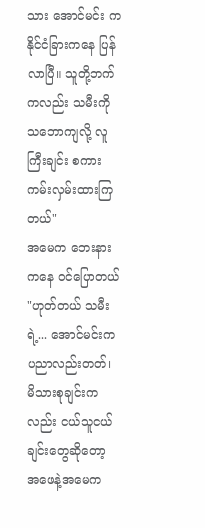သား အောင်မင်း က နိုင်ငံခြားကနေ ပြန်လာပြီ။ သူတို့ဘက်ကလည်း သမီးကို သဘောကျလို့ လူကြီးချင်း စကားကမ်းလှမ်းထားကြတယ်"
အမေက ဘေးနားကနေ ဝင်ပြောတယ် "ဟုတ်တယ် သမီးရဲ့... အောင်မင်းက ပညာလည်းတတ်၊ မိသားစုချင်းကလည်း ငယ်သူငယ်ချင်းတွေဆိုတော့ အဖေနဲ့အမေက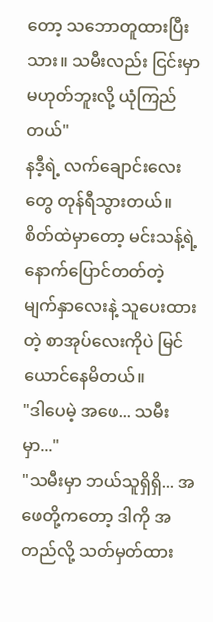တော့ သဘောတူထားပြီးသား။ သမီးလည်း ငြင်းမှာမဟုတ်ဘူးလို့ ယုံကြည်တယ်"
နဒီ့ရဲ့ လက်ချောင်းလေးတွေ တုန်ရီသွားတယ်။ စိတ်ထဲမှာတော့ မင်းသန့်ရဲ့ နောက်ပြောင်တတ်တဲ့ မျက်နှာလေးနဲ့ သူပေးထားတဲ့ စာအုပ်လေးကိုပဲ မြင်ယောင်နေမိတယ်။
"ဒါပေမဲ့ အဖေ... သမီးမှာ..."
"သမီးမှာ ဘယ်သူရှိရှိ... အဖေတို့ကတော့ ဒါကို အတည်လို့ သတ်မှတ်ထား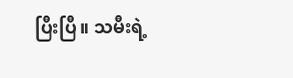ပြီးပြီ။ သမီးရဲ့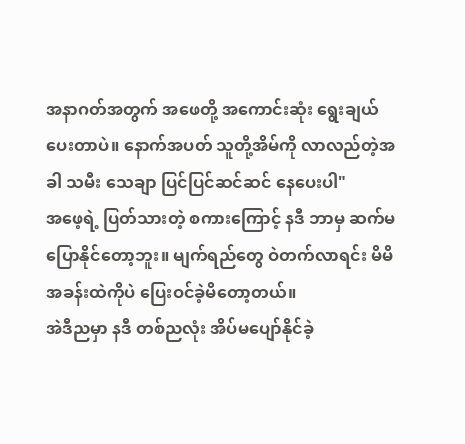အနာဂတ်အတွက် အဖေတို့ အကောင်းဆုံး ရွေးချယ်ပေးတာပဲ။ နောက်အပတ် သူတို့အိမ်ကို လာလည်တဲ့အခါ သမီး သေချာ ပြင်ပြင်ဆင်ဆင် နေပေးပါ"
အဖေ့ရဲ့ ပြတ်သားတဲ့ စကားကြောင့် နဒီ ဘာမှ ဆက်မပြောနိုင်တော့ဘူး။ မျက်ရည်တွေ ဝဲတက်လာရင်း မိမိအခန်းထဲကိုပဲ ပြေးဝင်ခဲ့မိတော့တယ်။
အဲဒီညမှာ နဒီ တစ်ညလုံး အိပ်မပျော်နိုင်ခဲ့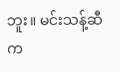ဘူး။ မင်းသန့်ဆီက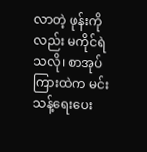လာတဲ့ ဖုန်းကိုလည်း မကိုင်ရဲသလို၊ စာအုပ်ကြားထဲက မင်းသန့်ရေးပေး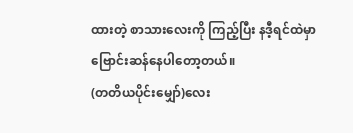ထားတဲ့ စာသားလေးကို ကြည့်ပြီး နဒီ့ရင်ထဲမှာ ဗြောင်းဆန်နေပါတော့တယ်။
(တတိယပိုင်းမျှော်)လေး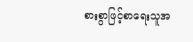စားစွာဖြင့်စာရေးသူအ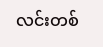လင်းတစ်